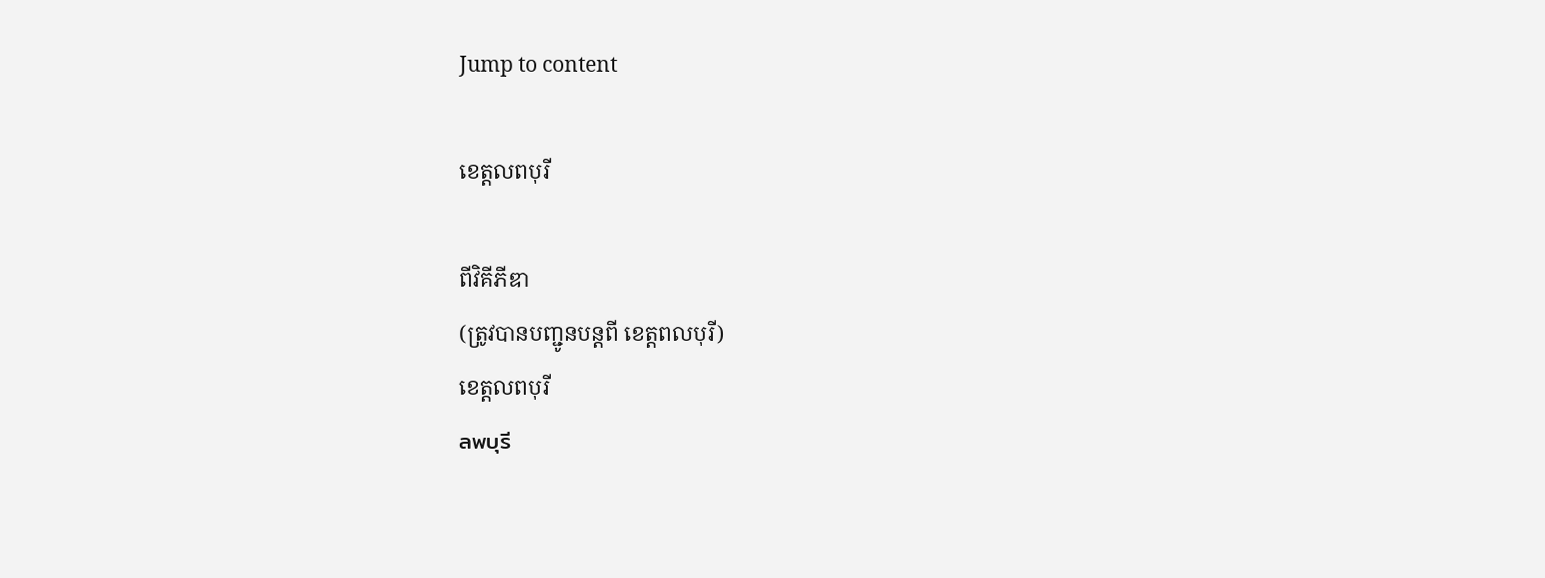Jump to content

ខេត្តលពបុរី

ពីវិគីភីឌា
(ត្រូវបានបញ្ជូនបន្តពី ខេត្តពលបុរី)
ខេត្តលពបុរី
ลพบุรี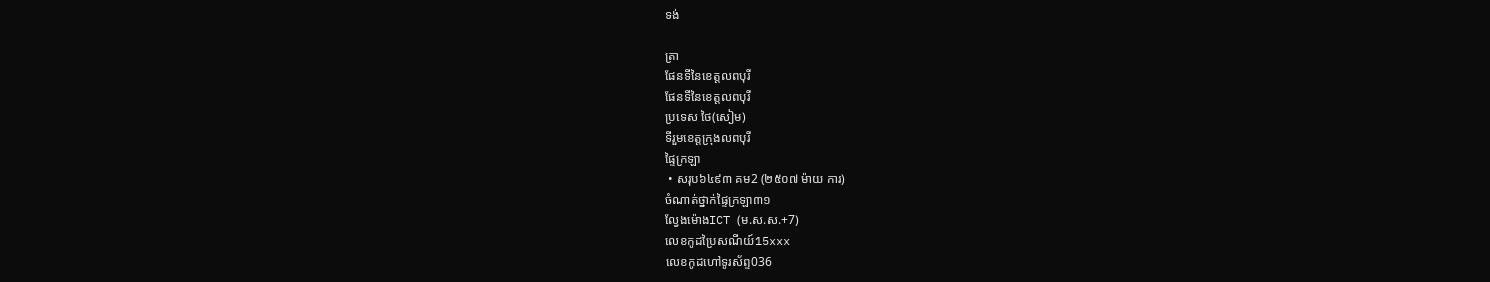ទង់

ត្រា
ផែនទីនៃខេត្តលពបុរី
ផែនទីនៃខេត្តលពបុរី
ប្រទេស ថៃ(សៀម)
ទីរួមខេត្តក្រុងលពបុរី
ផ្ទៃក្រឡា
 • សរុប៦៤៩៣ គម2 (២៥០៧ ម៉ាយ ការ)
ចំណាត់ថ្នាក់ផ្ទៃក្រឡា៣១
ល្វែងម៉ោងICT (ម.ស.ស.+7)
លេខកូដប្រៃសណីយ៍15xxx
លេខកូដហៅទូរស័ព្ទ036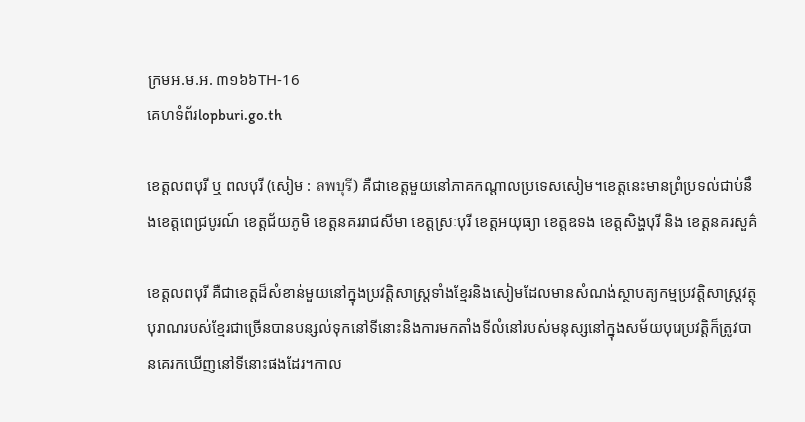ក្រមអ.ម.អ. ៣១៦៦TH-16
គេហទំព័រlopburi.go.th

ខេត្តលពបុរី ឬ ពលបុរី (សៀម : ลพบุรี) គឺជាខេត្តមួយនៅភាគកណ្តាលប្រទេសសៀម។ខេត្តនេះមានព្រំប្រទល់ជាប់នឹងខេត្តពេជ្របូរណ៍ ខេត្តជ័យភូមិ ខេត្តនគររាជសីមា ខេត្តស្រៈបុរី ខេត្តអយុធ្យា ខេត្តឧទង ខេត្តសិង្ហបុរី និង ខេត្តនគរសួគ៌

ខេត្តលពបុរី គឺជាខេត្តដ៏សំខាន់មួយនៅក្នុងប្រវត្តិសាស្ត្រទាំងខ្មែរនិងសៀមដែលមានសំណង់ស្ថាបត្យកម្មប្រវត្តិសាស្ត្រវត្ថុបុរាណរបស់ខ្មែរជាច្រើនបានបន្សល់ទុកនៅទីនោះនិងការមកតាំងទីលំនៅរបស់មនុស្សនៅក្នុងសម័យបុរេប្រវត្តិក៏ត្រូវបានគេរកឃើញនៅទីនោះផងដែរ។កាល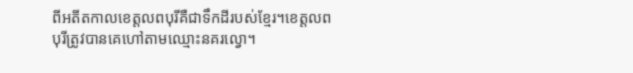ពីអតីតកាលខេត្តលពបុរីគឺជាទឹកដីរបស់ខ្មែរ។ខេត្តលពបុរីត្រូវបានគេហៅតាមឈ្មោះនគរល្វោ។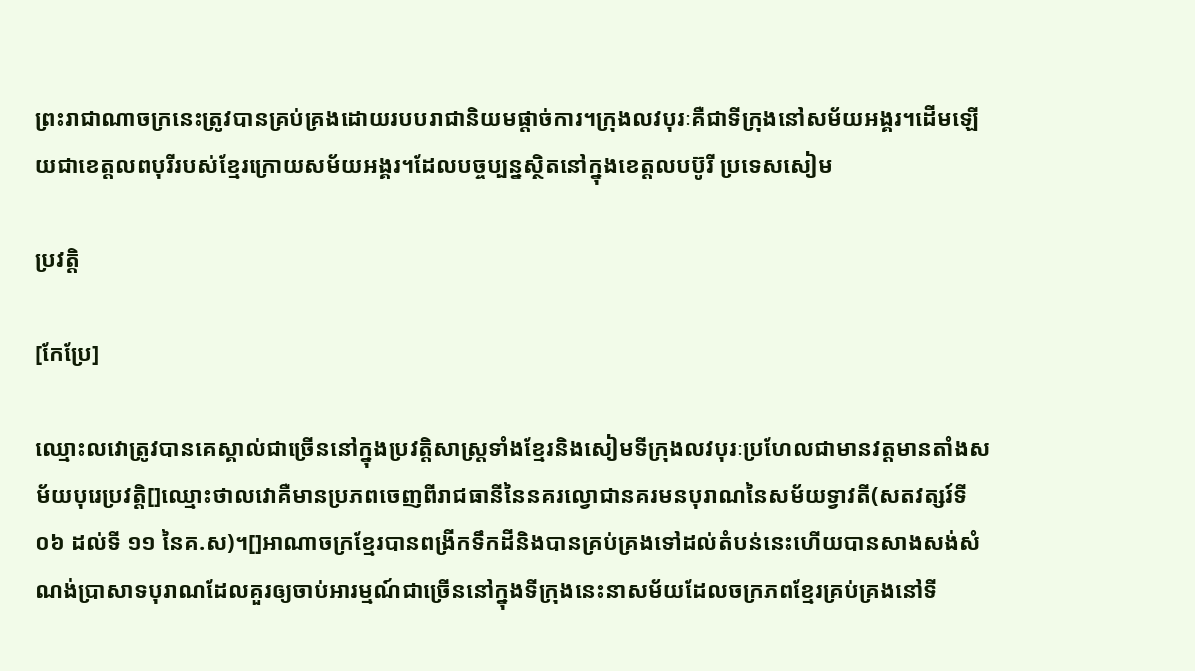ព្រះរាជាណាចក្រនេះត្រូវបានគ្រប់គ្រងដោយរបបរាជានិយមផ្តាច់ការ។ក្រុងលវបុរៈគឺជាទីក្រុងនៅសម័យអង្គរ។ដើមឡើយជាខេត្តលពបុរីរបស់ខ្មែរក្រោយសម័យអង្គរ។ដែលបច្ចប្បន្នស្ថិតនៅក្នុងខេត្តលបប៊ូរី ប្រទេសសៀម

ប្រវត្តិ

[កែប្រែ]

ឈ្មោះលវោត្រូវបានគេស្គាល់ជាច្រើននៅក្នុងប្រវត្តិសាស្ត្រទាំងខ្មែរនិងសៀមទីក្រុងលវបុរៈប្រហែលជាមានវត្តមានតាំងសម័យបុរេប្រវត្តិ[]ឈ្មោះថាលវោគឺមានប្រភពចេញពីរាជធានីនៃនគរល្វោជានគរមនបុរាណនៃសម័យទ្វាវតី(សតវត្សរ៍ទី ០៦ ដល់ទី ១១ នៃគ.ស)។[]អាណាចក្រខ្មែរបានពង្រីកទឹកដីនិងបានគ្រប់គ្រងទៅដល់តំបន់នេះហើយបានសាងសង់សំណង់ប្រាសាទបុរាណដែលគួរឲ្យចាប់អារម្មណ៍ជាច្រើននៅក្នុងទីក្រុងនេះនាសម័យដែលចក្រភពខ្មែរគ្រប់គ្រងនៅទី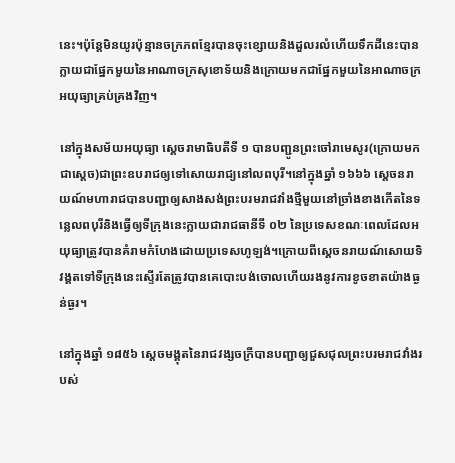នេះ។ប៉ុន្តែមិនយូរប៉ុន្មានចក្រភពខ្មែរបានចុះខ្សោយនិងដួលរលំហើយទឹកដីនេះបានក្លាយជាផ្នែកមួយនៃអាណាចក្រសុខោទ័យនិងក្រោយមកជាផ្នែកមួយនៃអាណាចក្រអយុធ្យាគ្រប់គ្រងវិញ។

នៅក្នុងសម័យអយុធ្យា ស្ដេចរាមាធិបតីទី ១ បានបញ្ជូនព្រះចៅរាមេសូរ(ក្រោយមកជាស្ដេច)ជាព្រះឧបរាជឲ្យទៅសោយរាជ្យនៅលពបុរី។នៅក្នុងឆ្នាំ ១៦៦៦ ស្ដេចនរាយណ៍មហារាជបានបញ្ជាឲ្យសាងសង់ព្រះបរមរាជវាំងថ្មីមួយនៅច្រាំងខាងកើតនៃទន្លេលពបុរីនិងធ្វើឲ្យទីក្រុងនេះក្លាយជារាជធានីទី ០២ នៃប្រទេសខណៈពេលដែលអយុធ្យាត្រូវបានគំរាមកំហែងដោយប្រទេសហូឡង់។ក្រោយពីស្ដេចនរាយណ៍សោយទិវង្គតទៅទីក្រុងនេះស្ទើរតែត្រូវបានគេបោះបង់ចោលហើយរងនូវការខូចខាតយ៉ាងធ្ងន់ធ្ងរ។

នៅក្នុងឆ្នាំ ១៨៥៦ ស្ដេចមង្គុតនៃរាជវង្សចក្រីបានបញ្ជាឲ្យជួសជុលព្រះបរមរាជវាំងរបស់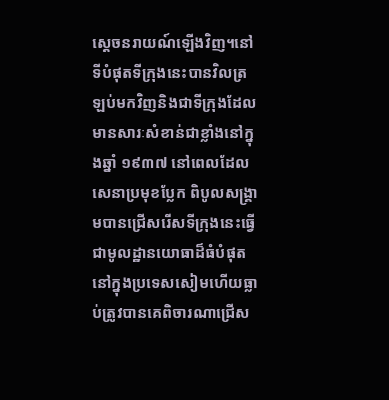ស្ដេចនរាយណ៍ឡើងវិញ។នៅទីបំផុតទីក្រុងនេះបានវិលត្រឡប់មកវិញនិងជាទីក្រុងដែលមានសារៈសំខាន់ជាខ្លាំងនៅក្នុងឆ្នាំ ១៩៣៧ នៅពេលដែលសេនាប្រមុខប្លែក ពិបូលសង្គ្រាមបានជ្រើសរើសទីក្រុងនេះធ្វើជាមូលដ្ឋានយោធាដ៏ធំបំផុតនៅក្នុងប្រទេសសៀមហើយធ្លាប់ត្រូវបានគេពិចារណាជ្រើស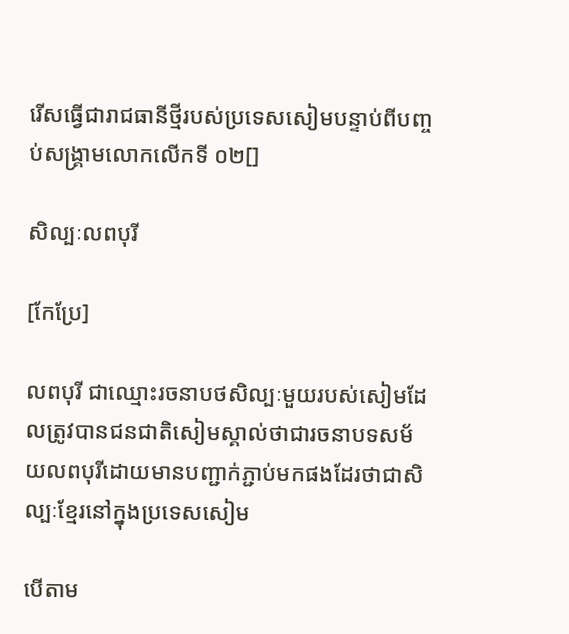រើសធ្វើជារាជធានីថ្មីរបស់ប្រទេសសៀមបន្ទាប់ពីបញ្ចប់សង្គ្រាមលោកលើកទី ០២[]

សិល្បៈលពបុរី

[កែប្រែ]

លពបុរី ជាឈ្មោះរចនាបថសិល្បៈមួយរបស់សៀមដែលត្រូវបានជនជាតិសៀមស្គាល់ថាជារចនាបទសម័យលពបុរីដោយមានបញ្ជាក់ភ្ជាប់មកផងដែរថាជាសិល្បៈខ្មែរនៅក្នុងប្រទេសសៀម

បើតាម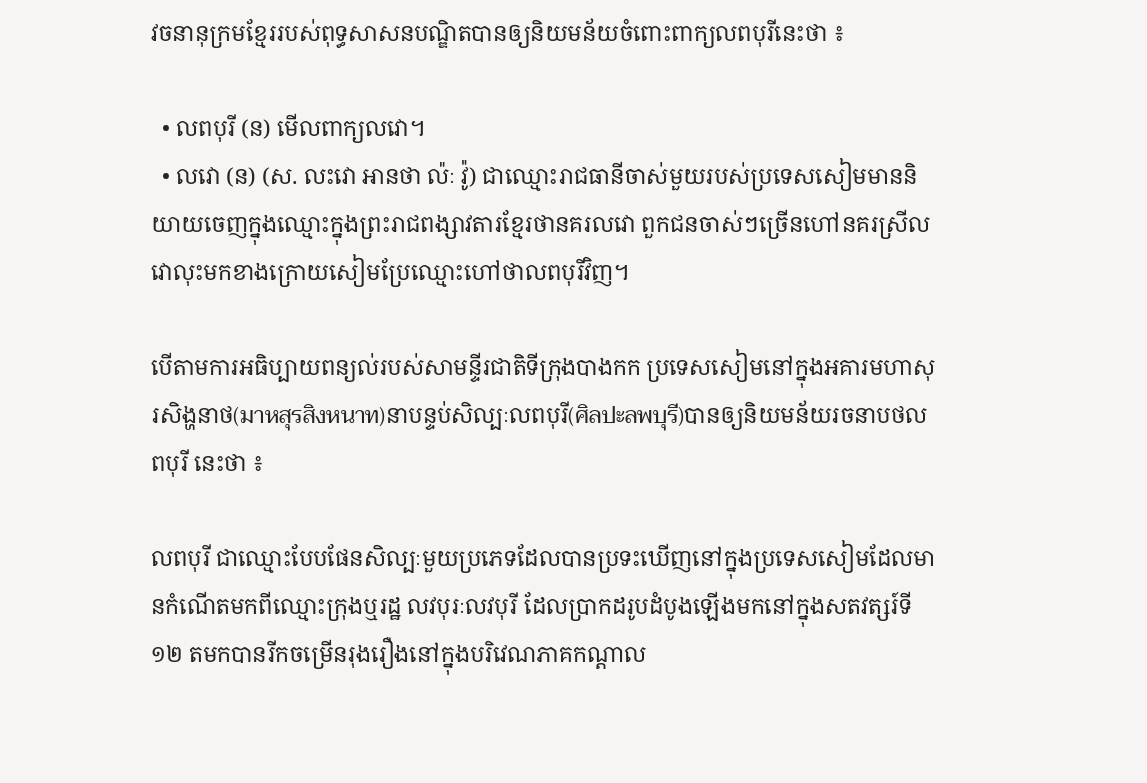វចនានុក្រមខ្មែររបស់ពុទ្ធសាសនបណ្ឌិតបានឲ្យនិយមន័យចំពោះពាក្យលពបុរីនេះថា ៖

  • លពបុរី (ន) មើលពាក្យលវោ។
  • លវោ (ន) (ស. លះវោ អានថា ល៉ៈ វ៉ូ) ជាឈ្មោះរាជធានីចាស់មួយរបស់ប្រទេសសៀមមាននិយាយចេញក្នុងឈ្មោះក្នុងព្រះរាជពង្សាវតារខ្មែរថានគរលវោ ពួកជនចាស់ៗច្រើនហៅនគរស្រីលវោលុះមកខាងក្រោយសៀមប្រែឈ្មោះហៅថាលពបុរីវិញ។

បើតាមការអធិប្បាយពន្យល់របស់សាមន្ទីរជាតិទីក្រុងបាងកក ប្រទេសសៀមនៅក្នុងអគារមហាសុរសិង្ហនាថ(มาหสุรสิงหนาท)នាបន្ទប់សិល្បៈលពបុរី(ศิลปะลพบุรี)បានឲ្យនិយមន័យរចនាបថលពបុរី នេះថា ៖

លពបុរី ជាឈ្មោះបែបផែនសិល្បៈមួយប្រភេទដែលបានប្រទះឃើញនៅក្នុងប្រទេសសៀមដែលមានកំណើតមកពីឈ្មោះក្រុងឬរដ្ឋ លវបុរៈលវបុរី ដែលប្រាកដរូបដំបូងឡើងមកនៅក្នុងសតវត្សរ៍ទី ១២ តមកបានរីកចម្រើនរុងរឿងនៅក្នុងបរិវេណភាគកណ្ដាល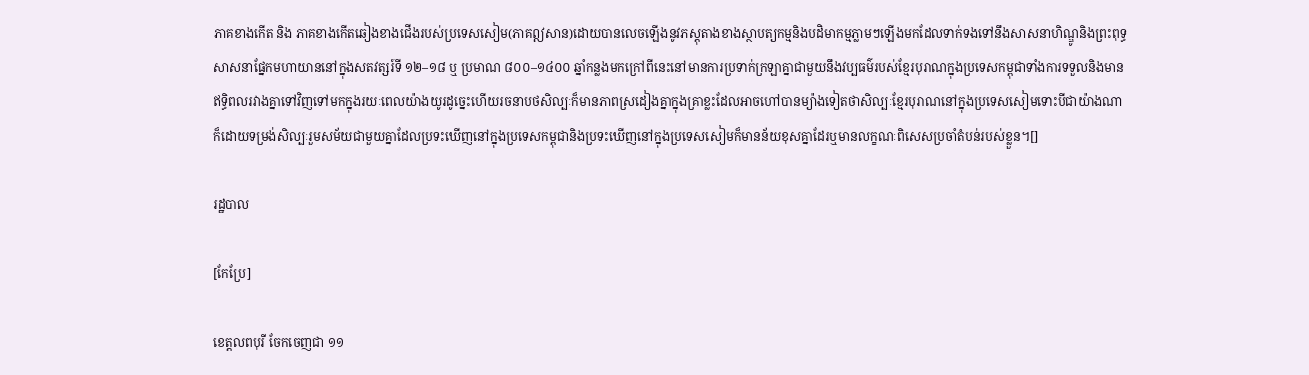ភាគខាងកើត និង ភាគខាងកើតឆៀងខាងជើងរបស់ប្រទេសសៀម(ភាគឦសាន)ដោយបានលេចឡើងនូវភស្ដុតាងខាងស្ថាបត្យកម្មនិងបដិមាកម្មភ្លាមៗឡើងមកដែលទាក់ទងទៅនឹងសាសនាហិណ្ឌូនិងព្រះពុទ្ធសាសនាផ្នែកមហាយាននៅក្នុងសតវត្សរ៍ទី ១២–១៨ ឬ ប្រមាណ ៨០០–១៤០០ ឆ្នាំកន្លងមកក្រៅពីនេះនៅមានការប្រទាក់ក្រឡាគ្នាជាមួយនឹងវប្បធម៌របស់ខ្មែរបុរាណក្នុងប្រទេសកម្ពុជាទាំងការទទួលនិងមានឥទ្ធិពលរវាងគ្នាទៅវិញទៅមកក្នុងរយៈពេលយ៉ាងយូរដូច្នេះហើយរចនាបថសិល្បៈក៏មានភាពស្រដៀងគ្នាក្នុងគ្រាខ្លះដែលអាចហៅបានម្យ៉ាងទៀតថាសិល្បៈខ្មែរបុរាណនៅក្នុងប្រទេសសៀមទោះបីជាយ៉ាងណាក៏ដោយទម្រង់សិល្បៈរួមសម័យជាមួយគ្នាដែលប្រទះឃើញនៅក្នុងប្រទេសកម្ពុជានិងប្រទះឃើញនៅក្នុងប្រទេសសៀមក៏មានន័យខុសគ្នាដែរឬមានលក្ខណៈពិសេសប្រចាំតំបន់របស់ខ្លួន។[]

រដ្ឋបាល

[កែប្រែ]

ខេត្តលពបុរី ចែកចេញជា ១១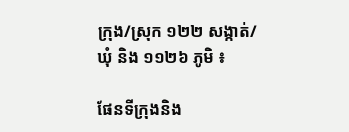ក្រុង/ស្រុក ១២២ សង្កាត់/ឃុំ និង ១១២៦ ភូមិ ៖

ផែនទីក្រុងនិង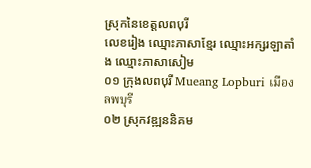ស្រុកនៃខេត្តលពបុរី
លេខរៀង ឈ្មោះភាសាខ្មែរ ឈ្មោះអក្សរឡាតាំង ឈ្មោះភាសាសៀម
០១ ក្រុងលពបុរី Mueang Lopburi เมืองลพบุรี
០២ ស្រុកវឌ្ឍននិគម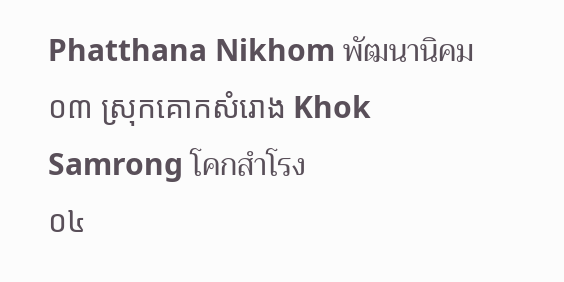Phatthana Nikhom พัฒนานิคม
០៣ ស្រុកគោកសំរោង Khok Samrong โคกสำโรง
០៤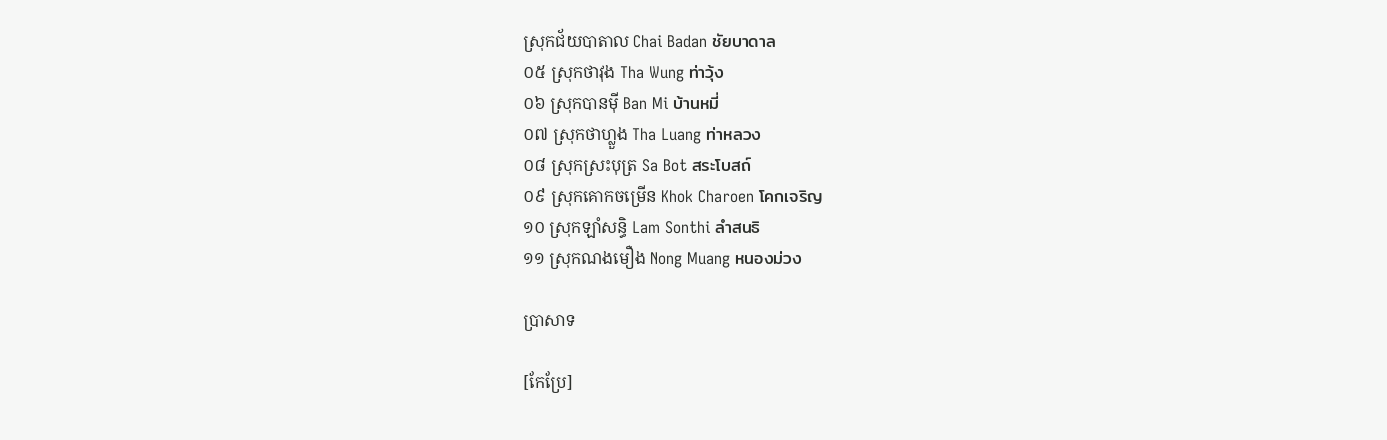ស្រុកជ័យបាតាល Chai Badan ชัยบาดาล
០៥ ស្រុកថាវុង Tha Wung ท่าวุ้ง
០៦ ស្រុកបានម៉ី Ban Mi บ้านหมี่
០៧ ស្រុកថាហ្លួង Tha Luang ท่าหลวง
០៨ ស្រុកស្រះបុត្រ Sa Bot สระโบสถ์
០៩ ស្រុកគោកចម្រើន Khok Charoen โคกเจริญ
១០ ស្រុកឡាំសន្ធិ Lam Sonthi ลำสนธิ
១១ ស្រុកណងមឿង Nong Muang หนองม่วง

ប្រាសាទ

[កែប្រែ]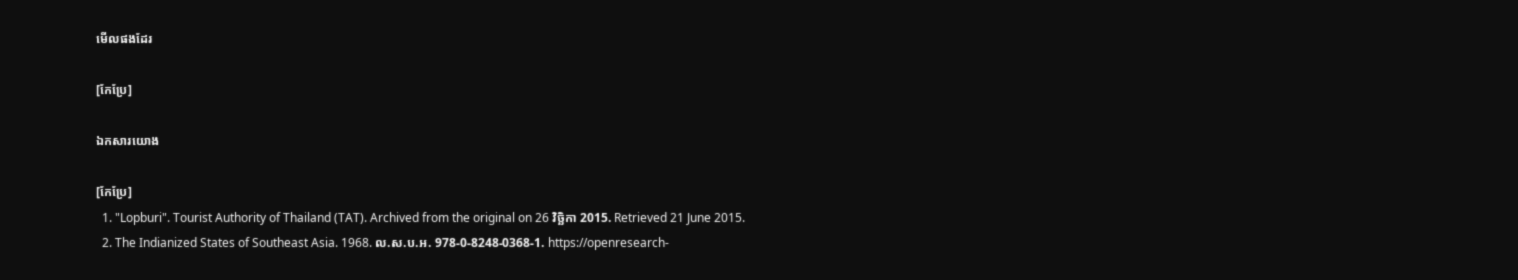មើលផងដែរ

[កែប្រែ]

ឯកសារយោង

[កែប្រែ]
  1. "Lopburi". Tourist Authority of Thailand (TAT). Archived from the original on 26 វិច្ឆិកា 2015. Retrieved 21 June 2015.
  2. The Indianized States of Southeast Asia. 1968. ល.ស.ប.អ. 978-0-8248-0368-1. https://openresearch-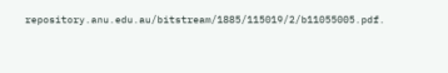repository.anu.edu.au/bitstream/1885/115019/2/b11055005.pdf.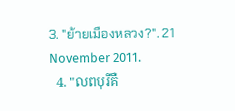3. "ย้ายเมืองหลวง?". 21 November 2011.
  4. "លពបុរីគឺ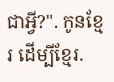ជាអ្វី?". កូនខ្មែរ ដើម្បីខ្មែរ.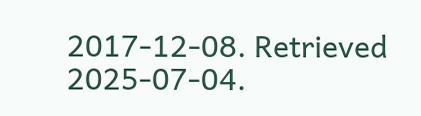2017-12-08. Retrieved 2025-07-04.